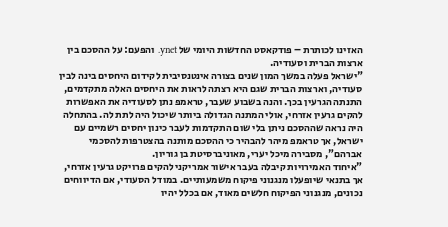האזינו לכותרת – פודקאסט החדשות היומי של ynet. והפעם: על ההסכם בין ארצות הברית וסעודיה.
"ישראל פעלה במשך המון שנים בצורה אינטנסיבית לקידום היחסים בינה לבין סעודיה, וארצות הברית שגם היא רצתה לראות את היחסים האלה מתקדמים, התנתה הגרעין בכך. והנה בשבוע שעבר, טראמפ נתן לסעודיה את האפשרות להקים גרעין אזרחי, אולי המתנה הגדולה ביותר שיכול היה לתת לה. בהתחלה היה נראה שההסכם ניתן בלי שום התקדמות לעבר כינון יחסים רשמיים עם ישראל, אך טראמפ מיהר להבהיר כי ההסכם מותנה בהצטרפות להסכמי אברהם", מסבירה מיכל יערי, מאוניברסיטת בן גוריון.
"איחוד האמירויות קיבלה בעבר אישור אמריקני להקים פרויקט גרעין אזרחי, אך בתנאי שיופעלו מנגנוני פיקוח משמעותיים. במודל הסעודי, אם הדיווחים נכונים, מנגנוני הפיקוח חלשים מאוד, אם בכלל יהיו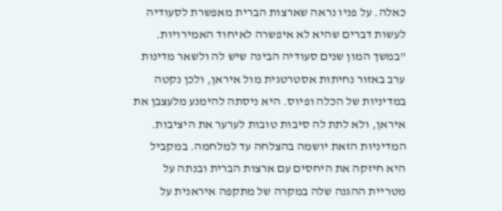כאלה. על פניו נראה שארצות הברית מאפשרת לסעודיה לעשות דברים שהיא לא איפשרה לאיחוד האמירויות.
"במשך המון שנים סעודיה הבינה שיש לה ולשאר מדינות ערב באזור נחיתות אסטרטגית מול איראן, ולכן נקטה במדיניות של הכלה ופיוס. היא ניסתה להימנע מלעצבן את איראן, ולא לתת לה סיבות טובות לערער את היציבות. המדיניות הזאת יושמה בהצלחה עד למלחמה. במקביל היא חיזקה את היחסים עם ארצות הברית ובנתה על מטריית ההגנה שלה במקרה של מתקפה איראנית על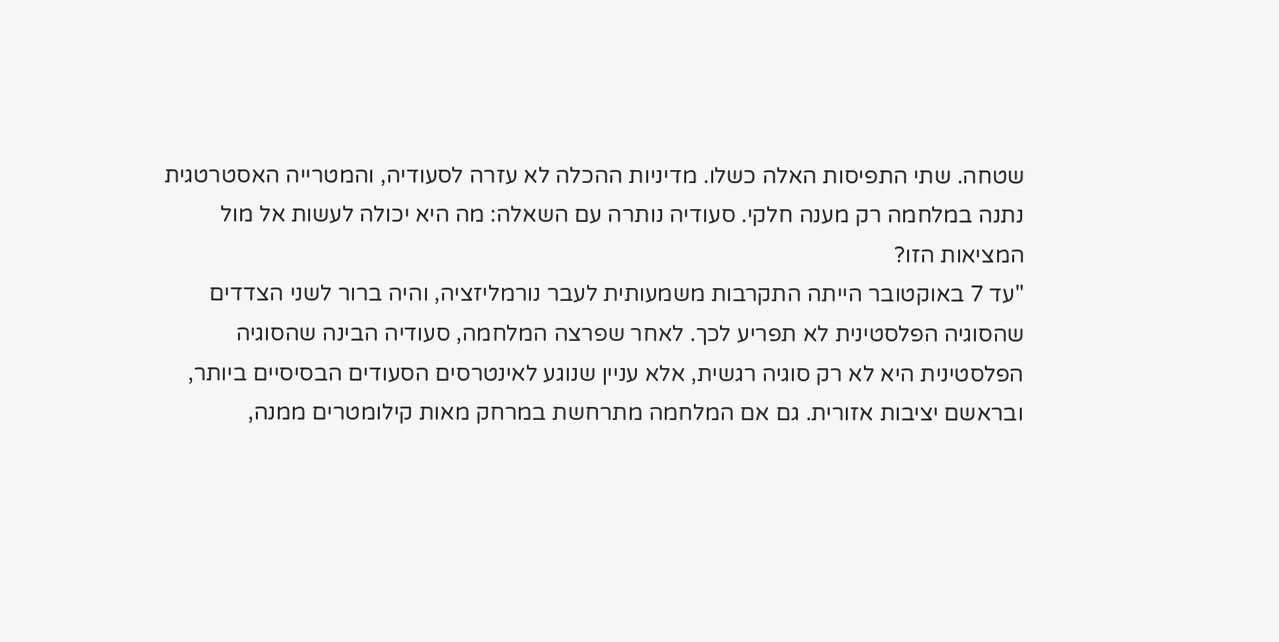שטחה. שתי התפיסות האלה כשלו. מדיניות ההכלה לא עזרה לסעודיה, והמטרייה האסטרטגית נתנה במלחמה רק מענה חלקי. סעודיה נותרה עם השאלה: מה היא יכולה לעשות אל מול המציאות הזו?
"עד 7 באוקטובר הייתה התקרבות משמעותית לעבר נורמליזציה, והיה ברור לשני הצדדים שהסוגיה הפלסטינית לא תפריע לכך. לאחר שפרצה המלחמה, סעודיה הבינה שהסוגיה הפלסטינית היא לא רק סוגיה רגשית, אלא עניין שנוגע לאינטרסים הסעודים הבסיסיים ביותר, ובראשם יציבות אזורית. גם אם המלחמה מתרחשת במרחק מאות קילומטרים ממנה,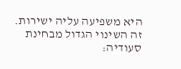היא משפיעה עליה ישירות. זה השינוי הגדול מבחינת סעודיה: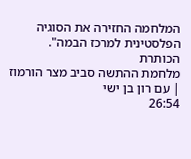המלחמה החזירה את הסוגיה הפלסטינית למרכז הבמה".
הכותרת
מלחמת ההתשה סביב מצר הורמוז | עם רון בן ישי
26:54